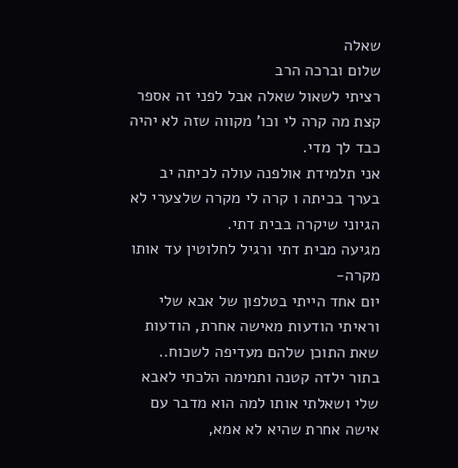שאלה
שלום וברכה הרב
רציתי לשאול שאלה אבל לפני זה אספר קצת מה קרה לי וכו' מקווה שזה לא יהיה כבד לך מדי.
אני תלמידת אולפנה עולה לכיתה יב
בערך בכיתה ו קרה לי מקרה שלצערי לא הגיוני שיקרה בבית דתי.
מגיעה מבית דתי ורגיל לחלוטין עד אותו מקרה-
יום אחד הייתי בטלפון של אבא שלי וראיתי הודעות מאישה אחרת, הודעות שאת התוכן שלהם מעדיפה לשכוח..
בתור ילדה קטנה ותמימה הלכתי לאבא שלי ושאלתי אותו למה הוא מדבר עם אישה אחרת שהיא לא אמא,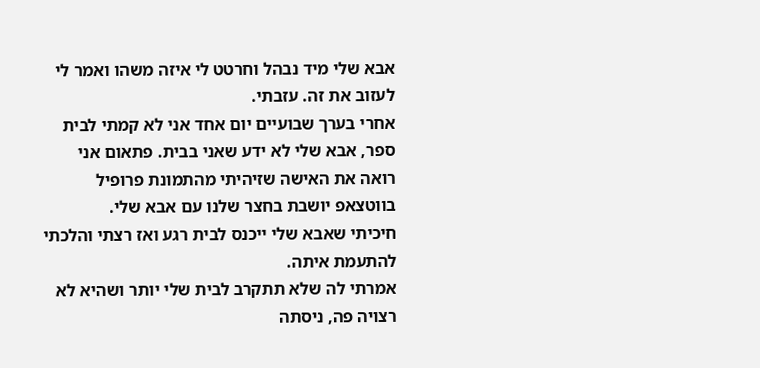אבא שלי מיד נבהל וחרטט לי איזה משהו ואמר לי לעזוב את זה. עזבתי.
אחרי בערך שבועיים יום אחד אני לא קמתי לבית ספר, אבא שלי לא ידע שאני בבית. פתאום אני רואה את האישה שזיהיתי מהתמונת פרופיל בווטצאפ יושבת בחצר שלנו עם אבא שלי.
חיכיתי שאבא שלי ייכנס לבית רגע ואז רצתי והלכתי להתעמת איתה.
אמרתי לה שלא תתקרב לבית שלי יותר ושהיא לא רצויה פה, ניסתה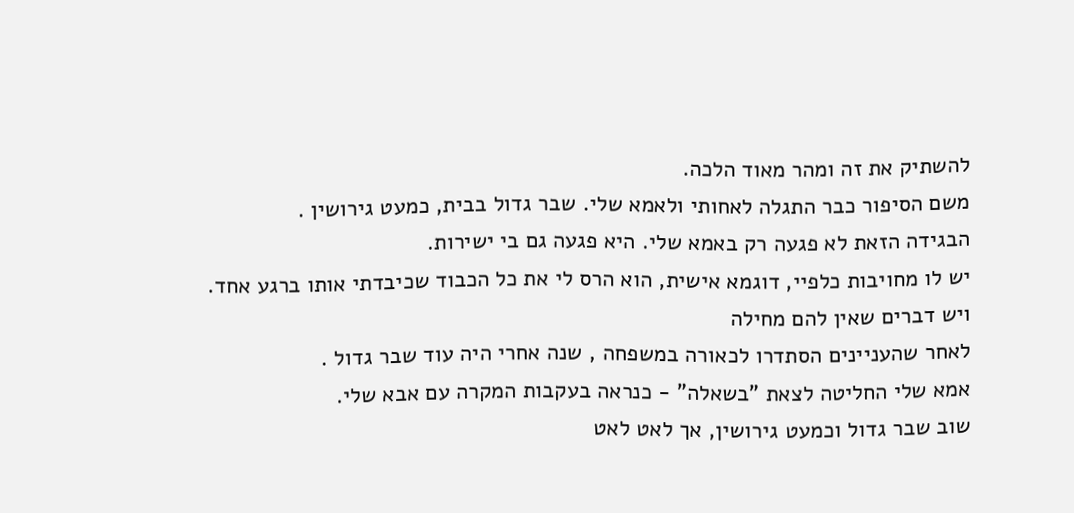להשתיק את זה ומהר מאוד הלכה.
משם הסיפור כבר התגלה לאחותי ולאמא שלי. שבר גדול בבית, כמעט גירושין .
הבגידה הזאת לא פגעה רק באמא שלי. היא פגעה גם בי ישירות.
יש לו מחויבות כלפיי, דוגמא אישית, הוא הרס לי את כל הכבוד שכיבדתי אותו ברגע אחד. ויש דברים שאין להם מחילה
לאחר שהעניינים הסתדרו לכאורה במשפחה , שנה אחרי היה עוד שבר גדול .
אמא שלי החליטה לצאת "בשאלה" - כנראה בעקבות המקרה עם אבא שלי.
שוב שבר גדול וכמעט גירושין, אך לאט לאט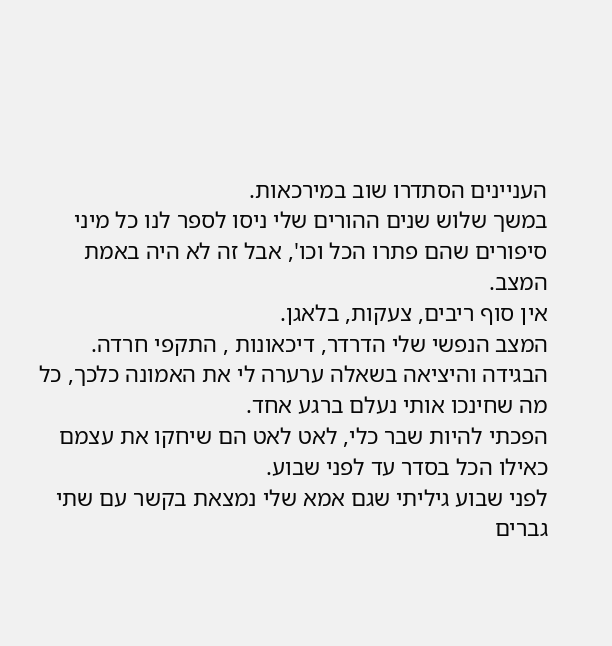העניינים הסתדרו שוב במירכאות.
במשך שלוש שנים ההורים שלי ניסו לספר לנו כל מיני סיפורים שהם פתרו הכל וכו', אבל זה לא היה באמת המצב.
אין סוף ריבים, צעקות, בלאגן.
המצב הנפשי שלי הדרדר, דיכאונות , התקפי חרדה.
הבגידה והיציאה בשאלה ערערה לי את האמונה כלכך, כל מה שחינכו אותי נעלם ברגע אחד.
הפכתי להיות שבר כלי, לאט לאט הם שיחקו את עצמם כאילו הכל בסדר עד לפני שבוע.
לפני שבוע גיליתי שגם אמא שלי נמצאת בקשר עם שתי גברים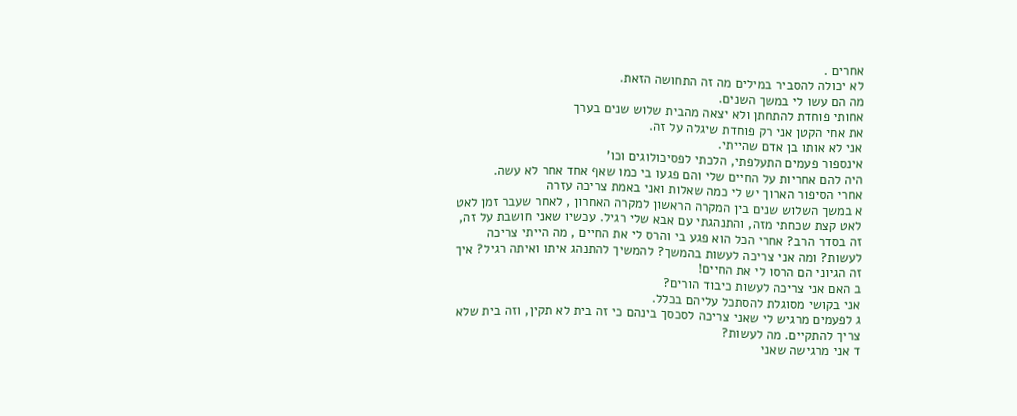אחרים .
לא יכולה להסביר במילים מה זה התחושה הזאת.
מה הם עשו לי במשך השנים.
אחותי פוחדת להתחתן ולא יצאה מהבית שלוש שנים בערך
את אחי הקטן אני רק פוחדת שיגלה על זה.
אני לא אותו בן אדם שהייתי.
אינספור פעמים התעלפתי, הלכתי לפסיכולוגים וכו'
היה להם אחריות על החיים שלי והם פגעו בי כמו שאף אחד אחר לא עשה.
אחרי הסיפור הארוך יש לי כמה שאלות ואני באמת צריכה עזרה
א במשך השלוש שנים בין המקרה הראשון למקרה האחרון , לאחר שעבר זמן לאט לאט קצת שכחתי מזה, והתנהגתי עם אבא שלי רגיל. עכשיו שאני חושבת על זה, זה בסדר הרב? אחרי הכל הוא פגע בי והרס לי את החיים , מה הייתי צריכה לעשות? ומה אני צריכה לעשות בהמשך? להמשיך להתנהג איתו ואיתה רגיל? איך זה הגיוני הם הרסו לי את החיים!
ב האם אני צריכה לעשות כיבוד הורים?
אני בקושי מסוגלת להסתכל עליהם בכלל.
ג לפעמים מרגיש לי שאני צריכה לסכסך בינהם כי זה בית לא תקין, וזה בית שלא צריך להתקיים. מה לעשות?
ד אני מרגישה שאני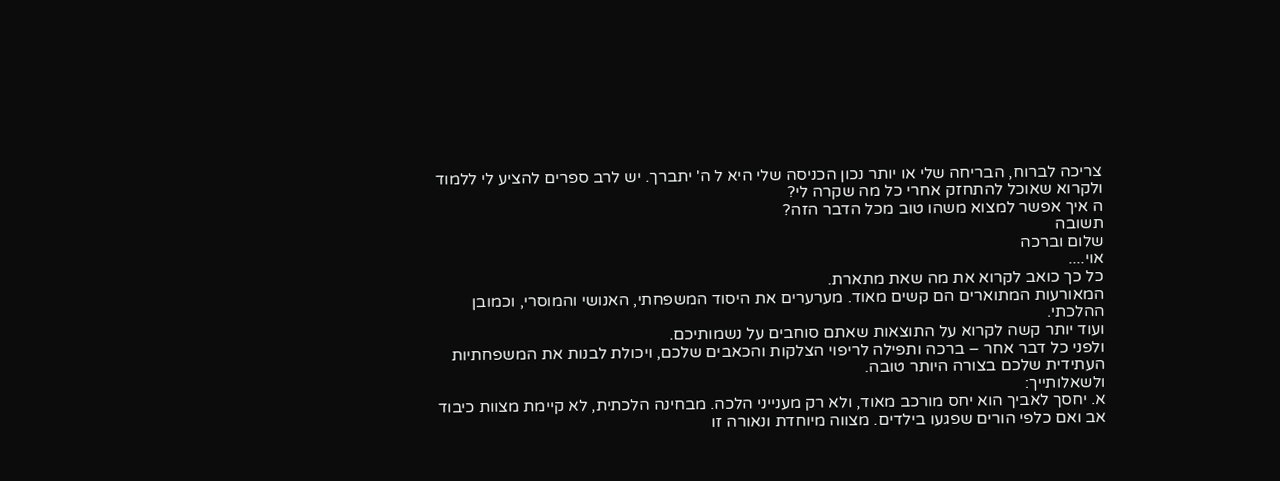צריכה לברוח, הבריחה שלי או יותר נכון הכניסה שלי היא ל ה' יתברך. יש לרב ספרים להציע לי ללמוד ולקרוא שאוכל להתחזק אחרי כל מה שקרה לי?
ה איך אפשר למצוא משהו טוב מכל הדבר הזה?
תשובה
שלום וברכה
אוי....
כל כך כואב לקרוא את מה שאת מתארת.
המאורעות המתוארים הם קשים מאוד. מערערים את היסוד המשפחתי, האנושי והמוסרי, וכמובן ההלכתי.
ועוד יותר קשה לקרוא על התוצאות שאתם סוחבים על נשמותיכם.
ולפני כל דבר אחר – ברכה ותפילה לריפוי הצלקות והכאבים שלכם, ויכולת לבנות את המשפחתיות העתידית שלכם בצורה היותר טובה.
ולשאלותייך:
א. יחסך לאביך הוא יחס מורכב מאוד, ולא רק מענייני הלכה. מבחינה הלכתית, לא קיימת מצוות כיבוד אב ואם כלפי הורים שפגעו בילדים. מצווה מיוחדת ונאורה זו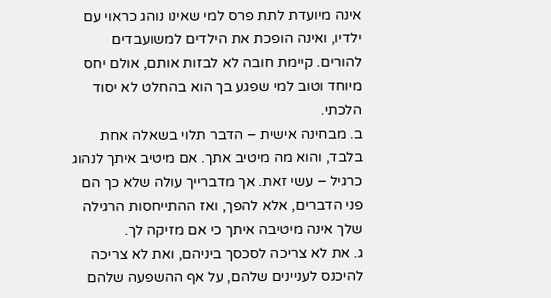אינה מיועדת לתת פרס למי שאינו נוהג כראוי עם ילדיו, ואינה הופכת את הילדים למשועבדים להורים. קיימת חובה לא לבזות אותם, אולם יחס מיוחד וטוב למי שפגע בך הוא בהחלט לא יסוד הלכתי.
ב. מבחינה אישית – הדבר תלוי בשאלה אחת בלבד, והוא מה מיטיב אתך. אם מיטיב איתך לנהוג כרגיל – עשי זאת. אך מדברייך עולה שלא כך הם פני הדברים, אלא להפך, ואז ההתייחסות הרגילה שלך אינה מיטיבה איתך כי אם מזיקה לך.
ג. את לא צריכה לסכסך ביניהם, ואת לא צריכה להיכנס לעניינים שלהם, על אף ההשפעה שלהם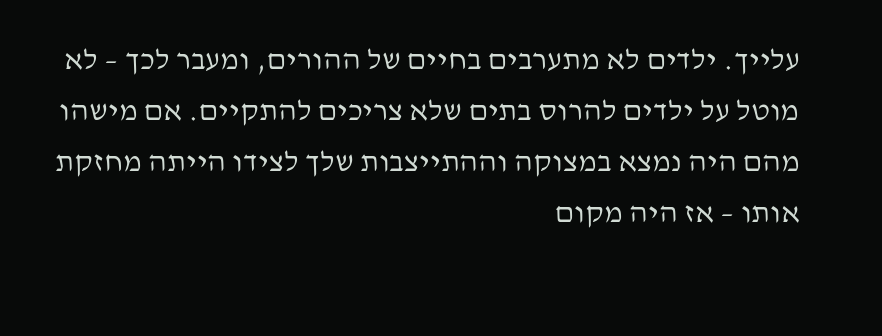עלייך. ילדים לא מתערבים בחיים של ההורים, ומעבר לכך – לא מוטל על ילדים להרוס בתים שלא צריכים להתקיים. אם מישהו מהם היה נמצא במצוקה וההתייצבות שלך לצידו הייתה מחזקת אותו – אז היה מקום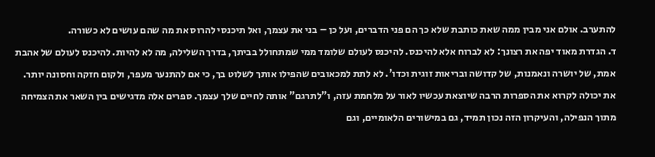להתערב. אולם אני מבין ממה שאת כותבת שלא כך הם פני הדברים, ועל כן – בני את עצמך, ואל תיכנסי להרוס את מה שהם עושים לא כשורה.
ד. הגדרת מאוד יפה את רצונך: לא לברוח אלא להיכנס. להיכנס לעולם שלומד ממי שמתחולל בביתך, בדרך השלילה, מה לא להיות. להיכנס לעולם של אהבת אמת, של יושרה ונאמנות, של קדושה ובריאות זוגית וכדו'. לא לתת למכאובים שהפילו אותך לשלוט בך, כי אם להתנער מעפר, ולקום חזקה וחסונה יותר. את יכולה לקרוא את הספרות הרבה שיוצאת עכשיו לאור על מלחמת עזה, ו"לתרגם" אותה לחיים שלך עצמך. ספרים אלה מדגישים בין השאר את הצמיחה מתוך הנפילה, והעיקרון הזה נכון תמיד, גם במישורים הלאומיים, וגם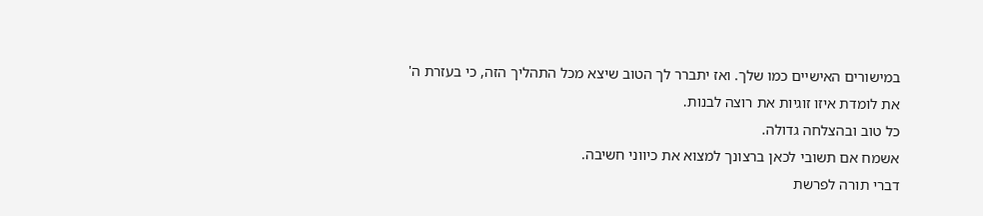במישורים האישיים כמו שלך. ואז יתברר לך הטוב שיצא מכל התהליך הזה, כי בעזרת ה' את לומדת איזו זוגיות את רוצה לבנות.
כל טוב ובהצלחה גדולה.
אשמח אם תשובי לכאן ברצונך למצוא את כיווני חשיבה.
דברי תורה לפרשת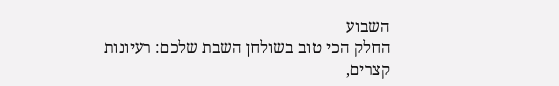השבוע
החלק הכי טוב בשולחן השבת שלכם: רעיונות קצרים,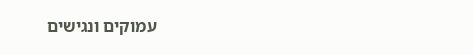עמוקים ונגישים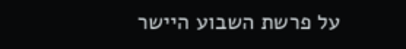על פרשת השבוע היישר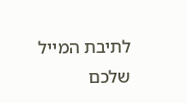לתיבת המייל שלכם